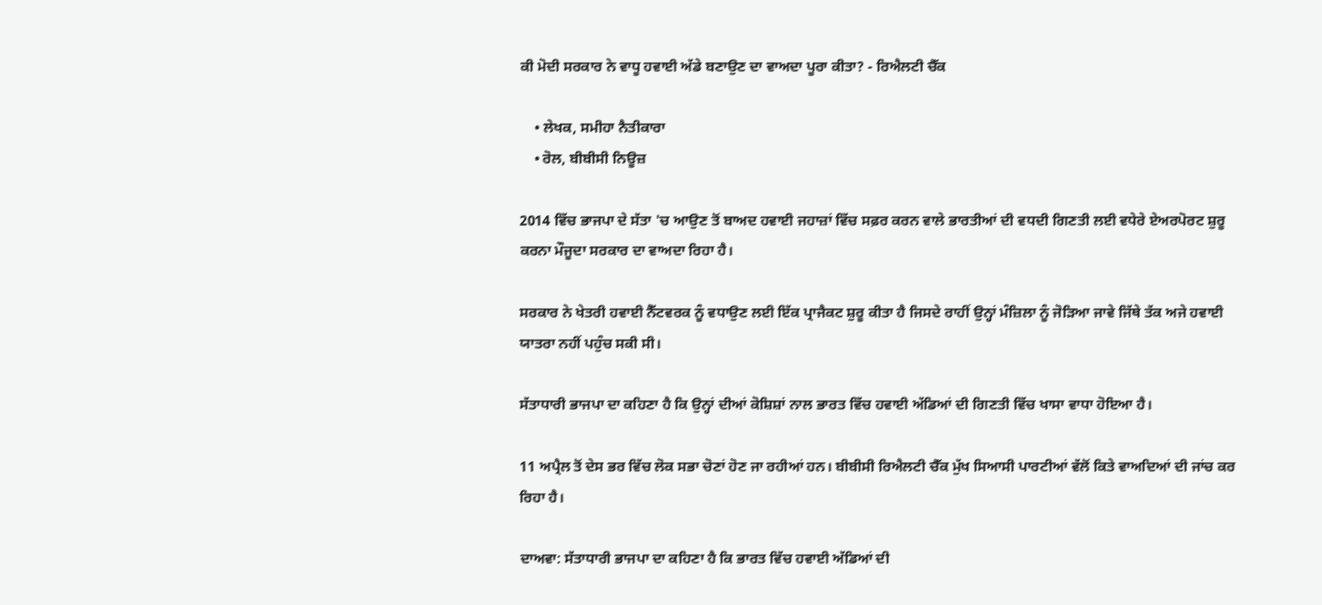ਕੀ ਮੋਦੀ ਸਰਕਾਰ ਨੇ ਵਾਧੂ ਹਵਾਈ ਅੱਡੇ ਬਣਾਉਣ ਦਾ ਵਾਅਦਾ ਪੂਰਾ ਕੀਤਾ? - ਰਿਐਲਟੀ ਚੈੱਕ

    • ਲੇਖਕ, ਸਮੀਹਾ ਨੈਤੀਕਾਰਾ
    • ਰੋਲ, ਬੀਬੀਸੀ ਨਿਊਜ਼

2014 ਵਿੱਚ ਭਾਜਪਾ ਦੇ ਸੱਤਾ 'ਚ ਆਉਣ ਤੋਂ ਬਾਅਦ ਹਵਾਈ ਜਹਾਜ਼ਾਂ ਵਿੱਚ ਸਫ਼ਰ ਕਰਨ ਵਾਲੇ ਭਾਰਤੀਆਂ ਦੀ ਵਧਦੀ ਗਿਣਤੀ ਲਈ ਵਧੇਰੇ ਏਅਰਪੋਰਟ ਸ਼ੁਰੂ ਕਰਨਾ ਮੌਜੂਦਾ ਸਰਕਾਰ ਦਾ ਵਾਅਦਾ ਰਿਹਾ ਹੈ।

ਸਰਕਾਰ ਨੇ ਖੇਤਰੀ ਹਵਾਈ ਨੈੱਟਵਰਕ ਨੂੰ ਵਧਾਉਣ ਲਈ ਇੱਕ ਪ੍ਰਾਜੈਕਟ ਸ਼ੁਰੂ ਕੀਤਾ ਹੈ ਜਿਸਦੇ ਰਾਹੀਂ ਉਨ੍ਹਾਂ ਮੰਜ਼ਿਲਾ ਨੂੰ ਜੋੜਿਆ ਜਾਵੇ ਜਿੱਥੇ ਤੱਕ ਅਜੇ ਹਵਾਈ ਯਾਤਰਾ ਨਹੀਂ ਪਹੁੰਚ ਸਕੀ ਸੀ।

ਸੱਤਾਧਾਰੀ ਭਾਜਪਾ ਦਾ ਕਹਿਣਾ ਹੈ ਕਿ ਉਨ੍ਹਾਂ ਦੀਆਂ ਕੋਸ਼ਿਸ਼ਾਂ ਨਾਲ ਭਾਰਤ ਵਿੱਚ ਹਵਾਈ ਅੱਡਿਆਂ ਦੀ ਗਿਣਤੀ ਵਿੱਚ ਖਾਸਾ ਵਾਧਾ ਹੋਇਆ ਹੈ।

11 ਅਪ੍ਰੈਲ ਤੋਂ ਦੇਸ ਭਰ ਵਿੱਚ ਲੋਕ ਸਭਾ ਚੋਣਾਂ ਹੋਣ ਜਾ ਰਹੀਆਂ ਹਨ। ਬੀਬੀਸੀ ਰਿਐਲਟੀ ਚੈੱਕ ਮੁੱਖ ਸਿਆਸੀ ਪਾਰਟੀਆਂ ਵੱਲੋਂ ਕਿਤੇ ਵਾਅਦਿਆਂ ਦੀ ਜਾਂਚ ਕਰ ਰਿਹਾ ਹੈ।

ਦਾਅਵਾ: ਸੱਤਾਧਾਰੀ ਭਾਜਪਾ ਦਾ ਕਹਿਣਾ ਹੈ ਕਿ ਭਾਰਤ ਵਿੱਚ ਹਵਾਈ ਅੱਡਿਆਂ ਦੀ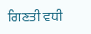ਗਿਣਤੀ ਵਧੀ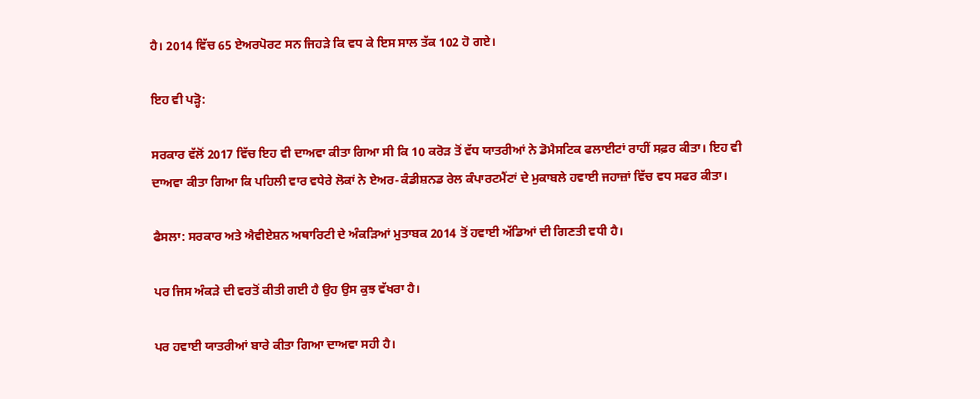ਹੈ। 2014 ਵਿੱਚ 65 ਏਅਰਪੋਰਟ ਸਨ ਜਿਹੜੇ ਕਿ ਵਧ ਕੇ ਇਸ ਸਾਲ ਤੱਕ 102 ਹੋ ਗਏ।

ਇਹ ਵੀ ਪੜ੍ਹੋ:

ਸਰਕਾਰ ਵੱਲੋਂ 2017 ਵਿੱਚ ਇਹ ਵੀ ਦਾਅਵਾ ਕੀਤਾ ਗਿਆ ਸੀ ਕਿ 10 ਕਰੋੜ ਤੋਂ ਵੱਧ ਯਾਤਰੀਆਂ ਨੇ ਡੋਮੈਸਟਿਕ ਫਲਾਈਟਾਂ ਰਾਹੀਂ ਸਫ਼ਰ ਕੀਤਾ। ਇਹ ਵੀ ਦਾਅਵਾ ਕੀਤਾ ਗਿਆ ਕਿ ਪਹਿਲੀ ਵਾਰ ਵਧੇਰੇ ਲੋਕਾਂ ਨੇ ਏਅਰ-ਕੰਡੀਸ਼ਨਡ ਰੇਲ ਕੰਪਾਰਟਮੈਂਟਾਂ ਦੇ ਮੁਕਾਬਲੇ ਹਵਾਈ ਜਹਾਜ਼ਾਂ ਵਿੱਚ ਵਧ ਸਫਰ ਕੀਤਾ।

ਫੈਸਲਾ: ਸਰਕਾਰ ਅਤੇ ਐਵੀਏਸ਼ਨ ਅਥਾਰਿਟੀ ਦੇ ਅੰਕੜਿਆਂ ਮੁਤਾਬਕ 2014 ਤੋਂ ਹਵਾਈ ਅੱਡਿਆਂ ਦੀ ਗਿਣਤੀ ਵਧੀ ਹੈ।

ਪਰ ਜਿਸ ਅੰਕੜੇ ਦੀ ਵਰਤੋਂ ਕੀਤੀ ਗਈ ਹੈ ਉਹ ਉਸ ਕੁਝ ਵੱਖਰਾ ਹੈ।

ਪਰ ਹਵਾਈ ਯਾਤਰੀਆਂ ਬਾਰੇ ਕੀਤਾ ਗਿਆ ਦਾਅਵਾ ਸਹੀ ਹੈ।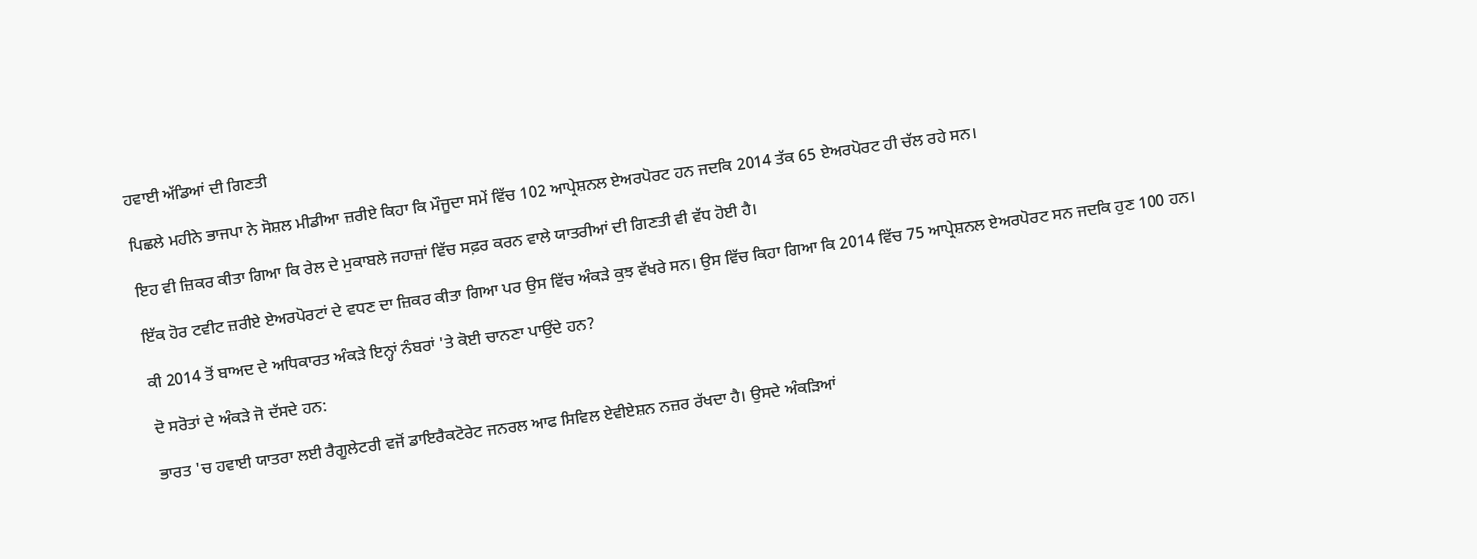ਹਵਾਈ ਅੱਡਿਆਂ ਦੀ ਗਿਣਤੀ

ਪਿਛਲੇ ਮਹੀਨੇ ਭਾਜਪਾ ਨੇ ਸੋਸ਼ਲ ਮੀਡੀਆ ਜ਼ਰੀਏ ਕਿਹਾ ਕਿ ਮੌਜੂਦਾ ਸਮੇਂ ਵਿੱਚ 102 ਆਪ੍ਰੇਸ਼ਨਲ ਏਅਰਪੋਰਟ ਹਨ ਜਦਕਿ 2014 ਤੱਕ 65 ਏਅਰਪੋਰਟ ਹੀ ਚੱਲ ਰਹੇ ਸਨ।

ਇਹ ਵੀ ਜ਼ਿਕਰ ਕੀਤਾ ਗਿਆ ਕਿ ਰੇਲ ਦੇ ਮੁਕਾਬਲੇ ਜਹਾਜ਼ਾਂ ਵਿੱਚ ਸਫ਼ਰ ਕਰਨ ਵਾਲੇ ਯਾਤਰੀਆਂ ਦੀ ਗਿਣਤੀ ਵੀ ਵੱਧ ਹੋਈ ਹੈ।

ਇੱਕ ਹੋਰ ਟਵੀਟ ਜ਼ਰੀਏ ਏਅਰਪੋਰਟਾਂ ਦੇ ਵਧਣ ਦਾ ਜ਼ਿਕਰ ਕੀਤਾ ਗਿਆ ਪਰ ਉਸ ਵਿੱਚ ਅੰਕੜੇ ਕੁਝ ਵੱਖਰੇ ਸਨ। ਉਸ ਵਿੱਚ ਕਿਹਾ ਗਿਆ ਕਿ 2014 ਵਿੱਚ 75 ਆਪ੍ਰੇਸ਼ਨਲ ਏਅਰਪੋਰਟ ਸਨ ਜਦਕਿ ਹੁਣ 100 ਹਨ।

ਕੀ 2014 ਤੋਂ ਬਾਅਦ ਦੇ ਅਧਿਕਾਰਤ ਅੰਕੜੇ ਇਨ੍ਹਾਂ ਨੰਬਰਾਂ 'ਤੇ ਕੋਈ ਚਾਨਣਾ ਪਾਉਂਦੇ ਹਨ?

ਦੋ ਸਰੋਤਾਂ ਦੇ ਅੰਕੜੇ ਜੋ ਦੱਸਦੇ ਹਨ:

ਭਾਰਤ 'ਚ ਹਵਾਈ ਯਾਤਰਾ ਲਈ ਰੈਗੂਲੇਟਰੀ ਵਜੋਂ ਡਾਇਰੈਕਟੋਰੇਟ ਜਨਰਲ ਆਫ ਸਿਵਿਲ ਏਵੀਏਸ਼ਨ ਨਜ਼ਰ ਰੱਖਦਾ ਹੈ। ਉਸਦੇ ਅੰਕੜਿਆਂ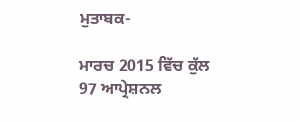ਮੁਤਾਬਕ-

ਮਾਰਚ 2015 ਵਿੱਚ ਕੁੱਲ 97 ਆਪ੍ਰੇਸ਼ਨਲ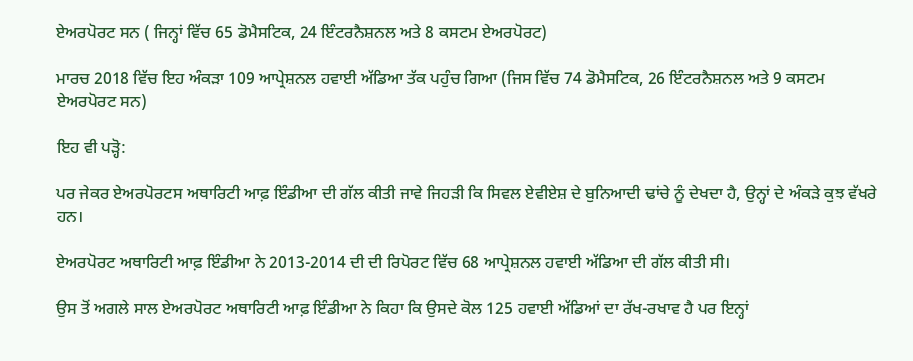ਏਅਰਪੋਰਟ ਸਨ ( ਜਿਨ੍ਹਾਂ ਵਿੱਚ 65 ਡੋਮੈਸਟਿਕ, 24 ਇੰਟਰਨੈਸ਼ਨਲ ਅਤੇ 8 ਕਸਟਮ ਏਅਰਪੋਰਟ)

ਮਾਰਚ 2018 ਵਿੱਚ ਇਹ ਅੰਕੜਾ 109 ਆਪ੍ਰੇਸ਼ਨਲ ਹਵਾਈ ਅੱਡਿਆ ਤੱਕ ਪਹੁੰਚ ਗਿਆ (ਜਿਸ ਵਿੱਚ 74 ਡੋਮੈਸਟਿਕ, 26 ਇੰਟਰਨੈਸ਼ਨਲ ਅਤੇ 9 ਕਸਟਮ ਏਅਰਪੋਰਟ ਸਨ)

ਇਹ ਵੀ ਪੜ੍ਹੋ:

ਪਰ ਜੇਕਰ ਏਅਰਪੋਰਟਸ ਅਥਾਰਿਟੀ ਆਫ਼ ਇੰਡੀਆ ਦੀ ਗੱਲ ਕੀਤੀ ਜਾਵੇ ਜਿਹੜੀ ਕਿ ਸਿਵਲ ਏਵੀਏਸ਼ ਦੇ ਬੁਨਿਆਦੀ ਢਾਂਚੇ ਨੂੰ ਦੇਖਦਾ ਹੈ, ਉਨ੍ਹਾਂ ਦੇ ਅੰਕੜੇ ਕੁਝ ਵੱਖਰੇ ਹਨ।

ਏਅਰਪੋਰਟ ਅਥਾਰਿਟੀ ਆਫ਼ ਇੰਡੀਆ ਨੇ 2013-2014 ਦੀ ਦੀ ਰਿਪੋਰਟ ਵਿੱਚ 68 ਆਪ੍ਰੇਸ਼ਨਲ ਹਵਾਈ ਅੱਡਿਆ ਦੀ ਗੱਲ ਕੀਤੀ ਸੀ।

ਉਸ ਤੋਂ ਅਗਲੇ ਸਾਲ ਏਅਰਪੋਰਟ ਅਥਾਰਿਟੀ ਆਫ਼ ਇੰਡੀਆ ਨੇ ਕਿਹਾ ਕਿ ਉਸਦੇ ਕੋਲ 125 ਹਵਾਈ ਅੱਡਿਆਂ ਦਾ ਰੱਖ-ਰਖਾਵ ਹੈ ਪਰ ਇਨ੍ਹਾਂ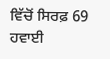ਵਿੱਚੋਂ ਸਿਰਫ਼ 69 ਹਵਾਈ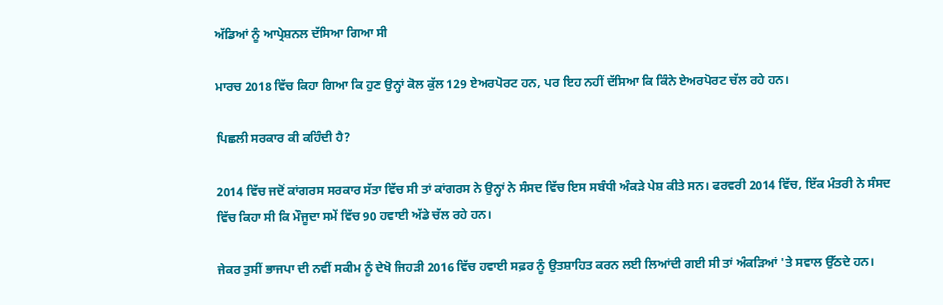ਅੱਡਿਆਂ ਨੂੰ ਆਪ੍ਰੇਸ਼ਨਲ ਦੱਸਿਆ ਗਿਆ ਸੀ

ਮਾਰਚ 2018 ਵਿੱਚ ਕਿਹਾ ਗਿਆ ਕਿ ਹੁਣ ਉਨ੍ਹਾਂ ਕੋਲ ਕੁੱਲ 129 ਏਅਰਪੋਰਟ ਹਨ, ਪਰ ਇਹ ਨਹੀਂ ਦੱਸਿਆ ਕਿ ਕਿੰਨੇ ਏਅਰਪੋਰਟ ਚੱਲ ਰਹੇ ਹਨ।

ਪਿਛਲੀ ਸਰਕਾਰ ਕੀ ਕਹਿੰਦੀ ਹੈ?

2014 ਵਿੱਚ ਜਦੋਂ ਕਾਂਗਰਸ ਸਰਕਾਰ ਸੱਤਾ ਵਿੱਚ ਸੀ ਤਾਂ ਕਾਂਗਰਸ ਨੇ ਉਨ੍ਹਾਂ ਨੇ ਸੰਸਦ ਵਿੱਚ ਇਸ ਸਬੰਧੀ ਅੰਕੜੇ ਪੇਸ਼ ਕੀਤੇ ਸਨ। ਫਰਵਰੀ 2014 ਵਿੱਚ, ਇੱਕ ਮੰਤਰੀ ਨੇ ਸੰਸਦ ਵਿੱਚ ਕਿਹਾ ਸੀ ਕਿ ਮੌਜੂਦਾ ਸਮੇਂ ਵਿੱਚ 90 ਹਵਾਈ ਅੱਡੇ ਚੱਲ ਰਹੇ ਹਨ।

ਜੇਕਰ ਤੁਸੀਂ ਭਾਜਪਾ ਦੀ ਨਵੀਂ ਸਕੀਮ ਨੂੰ ਦੇਖੋ ਜਿਹੜੀ 2016 ਵਿੱਚ ਹਵਾਈ ਸਫ਼ਰ ਨੂੰ ਉਤਸ਼ਾਹਿਤ ਕਰਨ ਲਈ ਲਿਆਂਦੀ ਗਈ ਸੀ ਤਾਂ ਅੰਕੜਿਆਂ 'ਤੇ ਸਵਾਲ ਉੱਠਦੇ ਹਨ।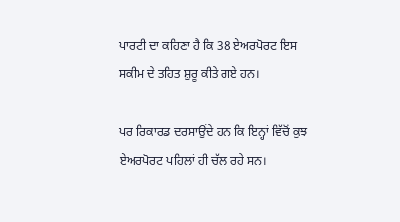ਪਾਰਟੀ ਦਾ ਕਹਿਣਾ ਹੈ ਕਿ 38 ਏਅਰਪੋਰਟ ਇਸ ਸਕੀਮ ਦੇ ਤਹਿਤ ਸ਼ੁਰੂ ਕੀਤੇ ਗਏ ਹਨ।

ਪਰ ਰਿਕਾਰਡ ਦਰਸਾਉਂਦੇ ਹਨ ਕਿ ਇਨ੍ਹਾਂ ਵਿੱਚੋਂ ਕੁਝ ਏਅਰਪੋਰਟ ਪਹਿਲਾਂ ਹੀ ਚੱਲ ਰਹੇ ਸਨ।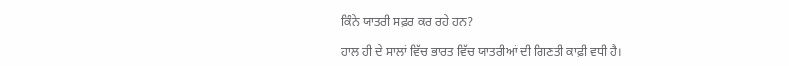ਕਿੰਨੇ ਯਾਤਰੀ ਸਫ਼ਰ ਕਰ ਰਹੇ ਹਨ?

ਹਾਲ ਹੀ ਦੇ ਸਾਲਾਂ ਵਿੱਚ ਭਾਰਤ ਵਿੱਚ ਯਾਤਰੀਆਂ ਦੀ ਗਿਣਤੀ ਕਾਫ਼ੀ ਵਧੀ ਹੈ।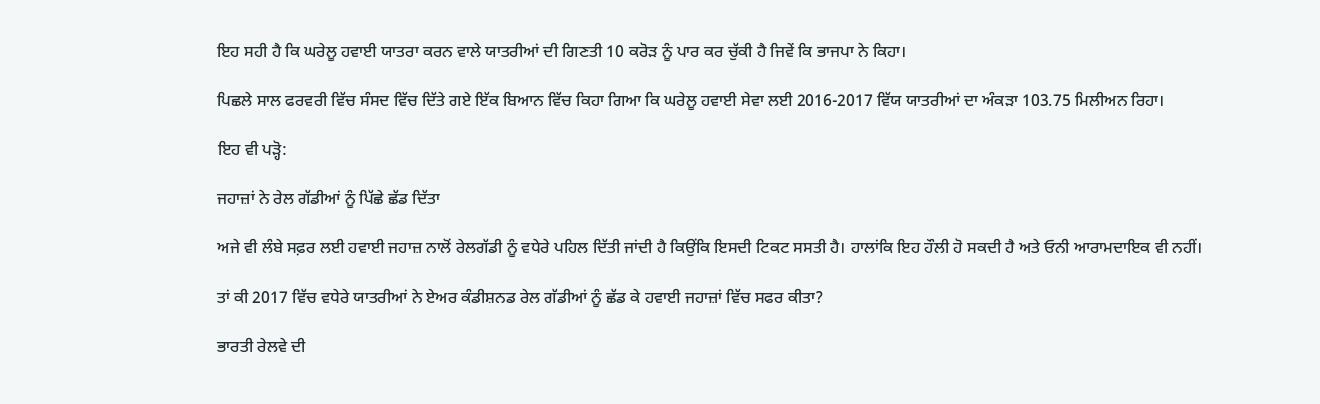ਇਹ ਸਹੀ ਹੈ ਕਿ ਘਰੇਲੂ ਹਵਾਈ ਯਾਤਰਾ ਕਰਨ ਵਾਲੇ ਯਾਤਰੀਆਂ ਦੀ ਗਿਣਤੀ 10 ਕਰੋੜ ਨੂੰ ਪਾਰ ਕਰ ਚੁੱਕੀ ਹੈ ਜਿਵੇਂ ਕਿ ਭਾਜਪਾ ਨੇ ਕਿਹਾ।

ਪਿਛਲੇ ਸਾਲ ਫਰਵਰੀ ਵਿੱਚ ਸੰਸਦ ਵਿੱਚ ਦਿੱਤੇ ਗਏ ਇੱਕ ਬਿਆਨ ਵਿੱਚ ਕਿਹਾ ਗਿਆ ਕਿ ਘਰੇਲੂ ਹਵਾਈ ਸੇਵਾ ਲਈ 2016-2017 ਵਿੱਯ ਯਾਤਰੀਆਂ ਦਾ ਅੰਕੜਾ 103.75 ਮਿਲੀਅਨ ਰਿਹਾ।

ਇਹ ਵੀ ਪੜ੍ਹੋ:

ਜਹਾਜ਼ਾਂ ਨੇ ਰੇਲ ਗੱਡੀਆਂ ਨੂੰ ਪਿੱਛੇ ਛੱਡ ਦਿੱਤਾ

ਅਜੇ ਵੀ ਲੰਬੇ ਸਫ਼ਰ ਲਈ ਹਵਾਈ ਜਹਾਜ਼ ਨਾਲੋਂ ਰੇਲਗੱਡੀ ਨੂੰ ਵਧੇਰੇ ਪਹਿਲ ਦਿੱਤੀ ਜਾਂਦੀ ਹੈ ਕਿਉਂਕਿ ਇਸਦੀ ਟਿਕਟ ਸਸਤੀ ਹੈ। ਹਾਲਾਂਕਿ ਇਹ ਹੌਲੀ ਹੋ ਸਕਦੀ ਹੈ ਅਤੇ ਓਨੀ ਆਰਾਮਦਾਇਕ ਵੀ ਨਹੀਂ।

ਤਾਂ ਕੀ 2017 ਵਿੱਚ ਵਧੇਰੇ ਯਾਤਰੀਆਂ ਨੇ ਏਅਰ ਕੰਡੀਸ਼ਨਡ ਰੇਲ ਗੱਡੀਆਂ ਨੂੰ ਛੱਡ ਕੇ ਹਵਾਈ ਜਹਾਜ਼ਾਂ ਵਿੱਚ ਸਫਰ ਕੀਤਾ?

ਭਾਰਤੀ ਰੇਲਵੇ ਦੀ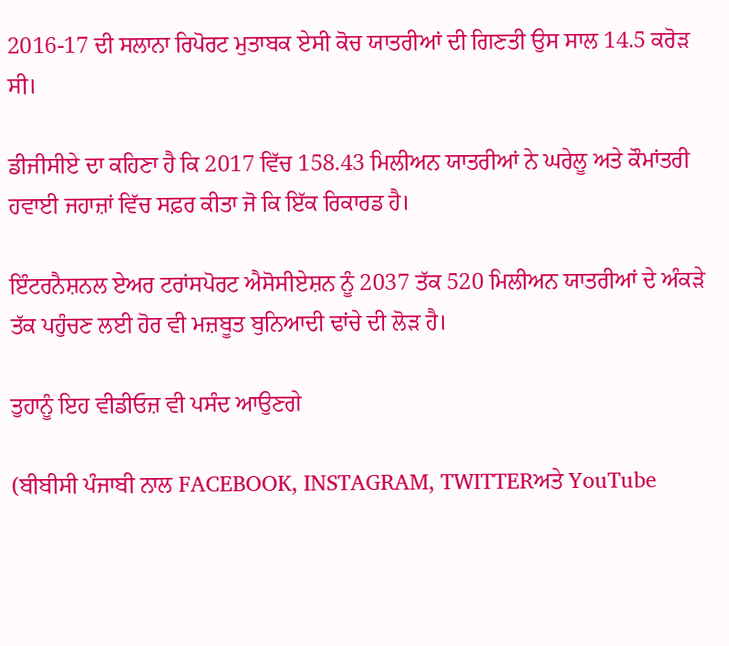2016-17 ਦੀ ਸਲਾਨਾ ਰਿਪੋਰਟ ਮੁਤਾਬਕ ਏਸੀ ਕੋਚ ਯਾਤਰੀਆਂ ਦੀ ਗਿਣਤੀ ਉਸ ਸਾਲ 14.5 ਕਰੋੜ ਸੀ।

ਡੀਜੀਸੀਏ ਦਾ ਕਹਿਣਾ ਹੈ ਕਿ 2017 ਵਿੱਚ 158.43 ਮਿਲੀਅਨ ਯਾਤਰੀਆਂ ਨੇ ਘਰੇਲੂ ਅਤੇ ਕੌਮਾਂਤਰੀ ਹਵਾਈ ਜਹਾਜ਼ਾਂ ਵਿੱਚ ਸਫ਼ਰ ਕੀਤਾ ਜੋ ਕਿ ਇੱਕ ਰਿਕਾਰਡ ਹੈ।

ਇੰਟਰਨੈਸ਼ਨਲ ਏਅਰ ਟਰਾਂਸਪੋਰਟ ਐਸੋਸੀਏਸ਼ਨ ਨੂੰ 2037 ਤੱਕ 520 ਮਿਲੀਅਨ ਯਾਤਰੀਆਂ ਦੇ ਅੰਕੜੇ ਤੱਕ ਪਹੁੰਚਣ ਲਈ ਹੋਰ ਵੀ ਮਜ਼ਬੂਤ ਬੁਨਿਆਦੀ ਢਾਂਚੇ ਦੀ ਲੋੜ ਹੈ।

ਤੁਹਾਨੂੰ ਇਹ ਵੀਡੀਓਜ਼ ਵੀ ਪਸੰਦ ਆਉਣਗੇ

(ਬੀਬੀਸੀ ਪੰਜਾਬੀ ਨਾਲ FACEBOOK, INSTAGRAM, TWITTERਅਤੇ YouTube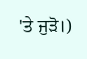'ਤੇ ਜੁੜੋ।)